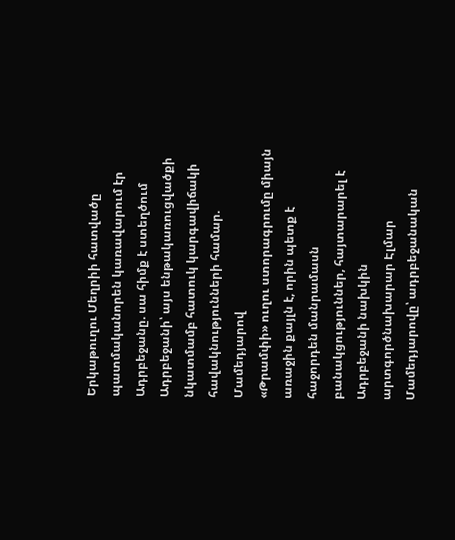Երկաթուղու Մեղրիի հատվածը պատմականորեն կառավարում էր Ադրբեջանը. սա հիմք է ստեղծում Ադրբեջանի՝ այս ենթակառուցվածքի նկատմամբ հատուկ կարգավիճակի հավակնությունների համար. Մամեդյարով
«Թրամփի» ուղու ստորագրումը միայն առաջին քայլն է, որին պետք է հաջորդեն մանրամասն բանակցություններ, հայտարարել է Ադրբեջանի նախկին արտգործնախարար Էլմար Մամեդյարովը՝ ադրբեջանական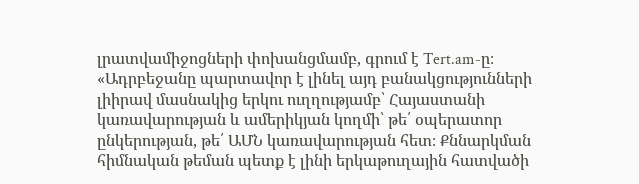լրատվամիջոցների փոխանցմամբ, գրում է Tert.am-ը։
«Ադրբեջանը պարտավոր է լինել այդ բանակցությունների լիիրավ մասնակից երկու ուղղությամբ՝ Հայաստանի կառավարության և ամերիկյան կողմի՝ թե՛ օպերատոր ընկերության, թե՛ ԱՄՆ կառավարության հետ։ Քննարկման հիմնական թեման պետք է լինի երկաթուղային հատվածի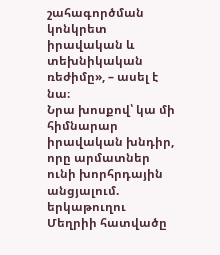շահագործման կոնկրետ իրավական և տեխնիկական ռեժիմը», – ասել է նա։
Նրա խոսքով՝ կա մի հիմնարար իրավական խնդիր, որը արմատներ ունի խորհրդային անցյալում. երկաթուղու Մեղրիի հատվածը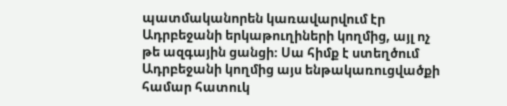պատմականորեն կառավարվում էր Ադրբեջանի երկաթուղիների կողմից, այլ ոչ թե ազգային ցանցի։ Սա հիմք է ստեղծում Ադրբեջանի կողմից այս ենթակառուցվածքի համար հատուկ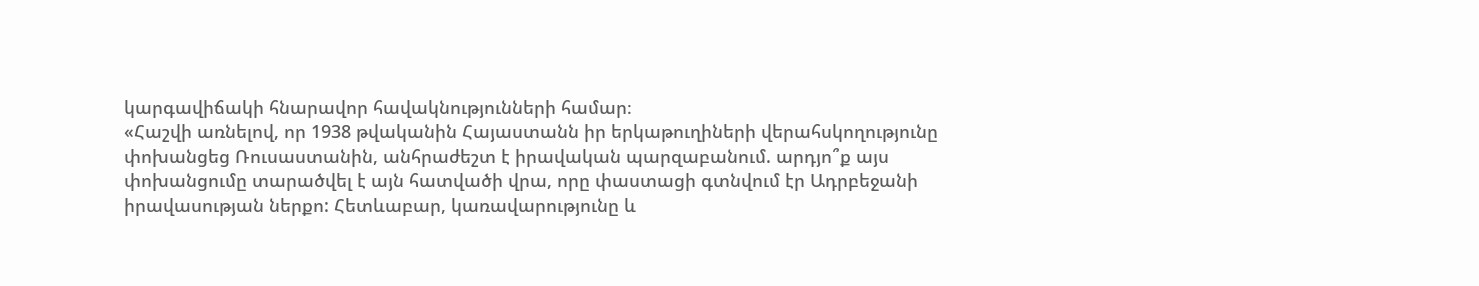կարգավիճակի հնարավոր հավակնությունների համար։
«Հաշվի առնելով, որ 1938 թվականին Հայաստանն իր երկաթուղիների վերահսկողությունը փոխանցեց Ռուսաստանին, անհրաժեշտ է իրավական պարզաբանում. արդյո՞ք այս փոխանցումը տարածվել է այն հատվածի վրա, որը փաստացի գտնվում էր Ադրբեջանի իրավասության ներքո: Հետևաբար, կառավարությունը և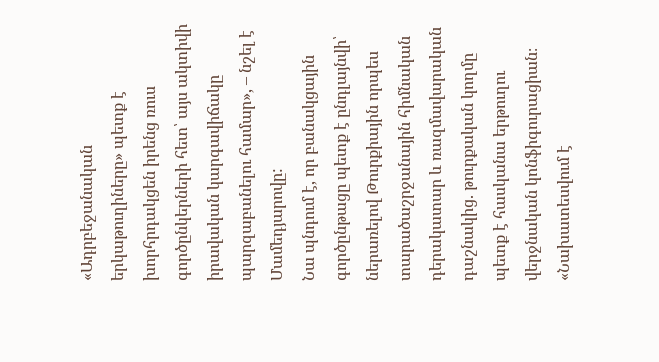«Ադրբեջանական երկաթուղիները» պետք է խորհրդակցեն իրենց ռուս գործընկերների հետ՝ այս ակտիվի իրավական կարգավիճակը պարզաբանելու համար», – նշել է Մամեդյարովը:
Նա պնդում է, որ բանակցային գործընթացը պետք է ընդլայնվի՝ ներառելով Թուրքիային որպես տարածաշրջանային հիմնական դերակատար և ռազմավարական դաշնակից. թուրքական կողմը պետք է հասկանա երթուղու վերջնական կոնֆիգուրացիան։
«Նախատեսվում է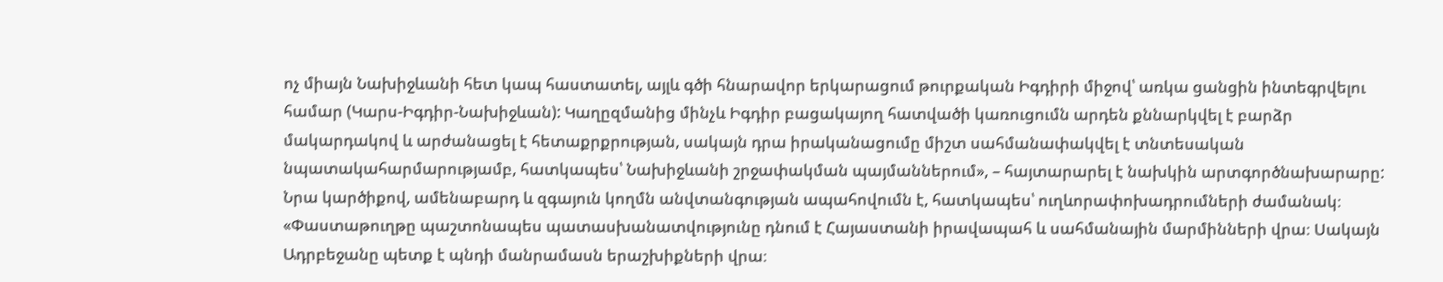ոչ միայն Նախիջևանի հետ կապ հաստատել, այլև գծի հնարավոր երկարացում թուրքական Իգդիրի միջով՝ առկա ցանցին ինտեգրվելու համար (Կարս-Իգդիր-Նախիջևան): Կաղըզմանից մինչև Իգդիր բացակայող հատվածի կառուցումն արդեն քննարկվել է բարձր մակարդակով և արժանացել է հետաքրքրության, սակայն դրա իրականացումը միշտ սահմանափակվել է տնտեսական նպատակահարմարությամբ, հատկապես՝ Նախիջևանի շրջափակման պայմաններում», – հայտարարել է նախկին արտգործնախարարը:
Նրա կարծիքով, ամենաբարդ և զգայուն կողմն անվտանգության ապահովումն է, հատկապես՝ ուղևորափոխադրումների ժամանակ։
«Փաստաթուղթը պաշտոնապես պատասխանատվությունը դնում է Հայաստանի իրավապահ և սահմանային մարմինների վրա։ Սակայն Ադրբեջանը պետք է պնդի մանրամասն երաշխիքների վրա։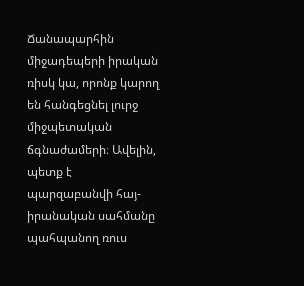Ճանապարհին միջադեպերի իրական ռիսկ կա, որոնք կարող են հանգեցնել լուրջ միջպետական ճգնաժամերի։ Ավելին, պետք է պարզաբանվի հայ-իրանական սահմանը պահպանող ռուս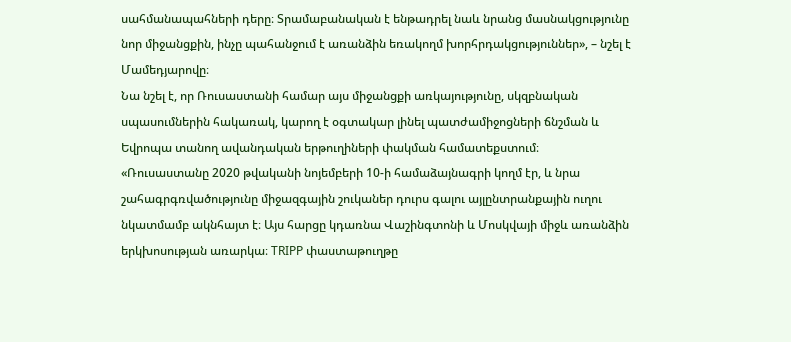սահմանապահների դերը։ Տրամաբանական է ենթադրել նաև նրանց մասնակցությունը նոր միջանցքին, ինչը պահանջում է առանձին եռակողմ խորհրդակցություններ», – նշել է Մամեդյարովը։
Նա նշել է, որ Ռուսաստանի համար այս միջանցքի առկայությունը, սկզբնական սպասումներին հակառակ, կարող է օգտակար լինել պատժամիջոցների ճնշման և Եվրոպա տանող ավանդական երթուղիների փակման համատեքստում։
«Ռուսաստանը 2020 թվականի նոյեմբերի 10-ի համաձայնագրի կողմ էր, և նրա շահագրգռվածությունը միջազգային շուկաներ դուրս գալու այլընտրանքային ուղու նկատմամբ ակնհայտ է։ Այս հարցը կդառնա Վաշինգտոնի և Մոսկվայի միջև առանձին երկխոսության առարկա։ TRIPP փաստաթուղթը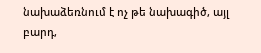նախաձեռնում է ոչ թե նախագիծ, այլ բարդ,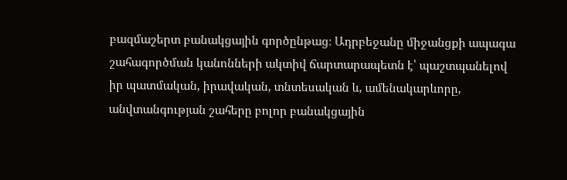բազմաշերտ բանակցային գործընթաց։ Ադրբեջանը միջանցքի ապագա շահագործման կանոնների ակտիվ ճարտարապետն է՝ պաշտպանելով իր պատմական, իրավական, տնտեսական և, ամենակարևորը, անվտանգության շահերը բոլոր բանակցային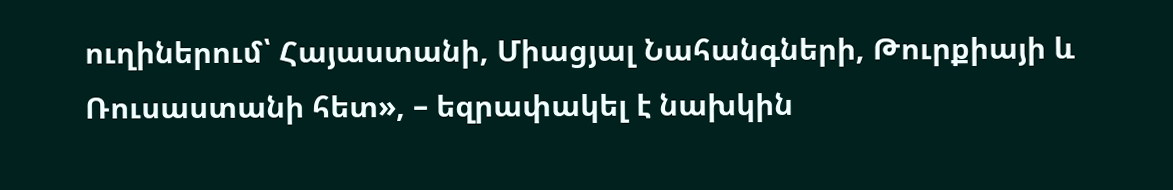ուղիներում՝ Հայաստանի, Միացյալ Նահանգների, Թուրքիայի և Ռուսաստանի հետ», – եզրափակել է նախկին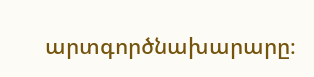արտգործնախարարը։